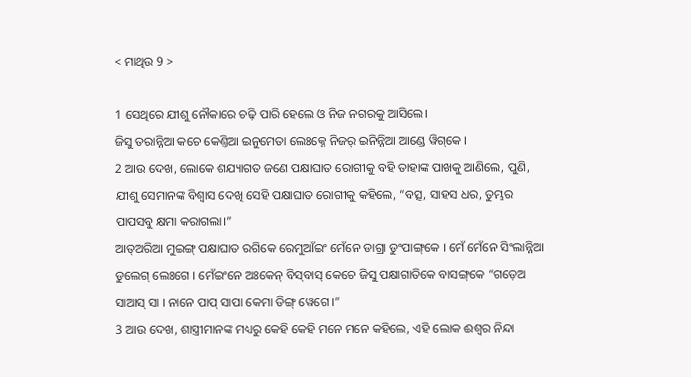< ମାଥିଉ 9 >

1 ସେଥିରେ ଯୀଶୁ ନୌକାରେ ଚଢ଼ି ପାରି ହେଲେ ଓ ନିଜ ନଗରକୁ ଆସିଲେ।
ଜିସୁ ତରାନ୍ନିଆ କଚେ କେଣ୍ତିଆ ଇନୁମେତା ଲେଃକ୍ନେ ନିଜର୍ ଇନିନ୍ନିଆ ଆଣ୍ଡେ ୱିଗ୍‌କେ ।
2 ଆଉ ଦେଖ, ଲୋକେ ଶଯ୍ୟାଗତ ଜଣେ ପକ୍ଷାଘାତ ରୋଗୀକୁ ବହି ତାହାଙ୍କ ପାଖକୁ ଆଣିଲେ, ପୁଣି, ଯୀଶୁ ସେମାନଙ୍କ ବିଶ୍ୱାସ ଦେଖି ସେହି ପକ୍ଷାଘାତ ରୋଗୀକୁ କହିଲେ, “ବତ୍ସ, ସାହସ ଧର, ତୁମ୍ଭର ପାପସବୁ କ୍ଷମା କରାଗଲା।”
ଆତ୍‌ଅରିଆ ମୁଇଙ୍ଗ୍ ପକ୍ଷାଘାତ ରଗିକେ ରେମୁଆଁଇଂ ମେଁନେ ଡାଗ୍ରା ଡୁଂପାଙ୍ଗ୍‌କେ । ମେଁ ମେଁନେ ସିଂଲାନ୍ନିଆ ଡୁଲେଗ୍ ଲେଃଗେ । ମେଁଇଂନେ ଅଃକେନ୍ ବିସ୍‌ବାସ୍ କେଚେ ଜିସୁ ପକ୍ଷାଗାତିକେ ବାସଙ୍ଗ୍‌କେ “ଗଡ଼େଅ ସାଆସ୍ ସା । ନାନେ ପାପ୍ ସାପା କେମା ଡିଙ୍ଗ୍ ୱେଗେ ।”
3 ଆଉ ଦେଖ, ଶାସ୍ତ୍ରୀମାନଙ୍କ ମଧ୍ୟରୁ କେହି କେହି ମନେ ମନେ କହିଲେ, ଏହି ଲୋକ ଈଶ୍ବର ନିନ୍ଦା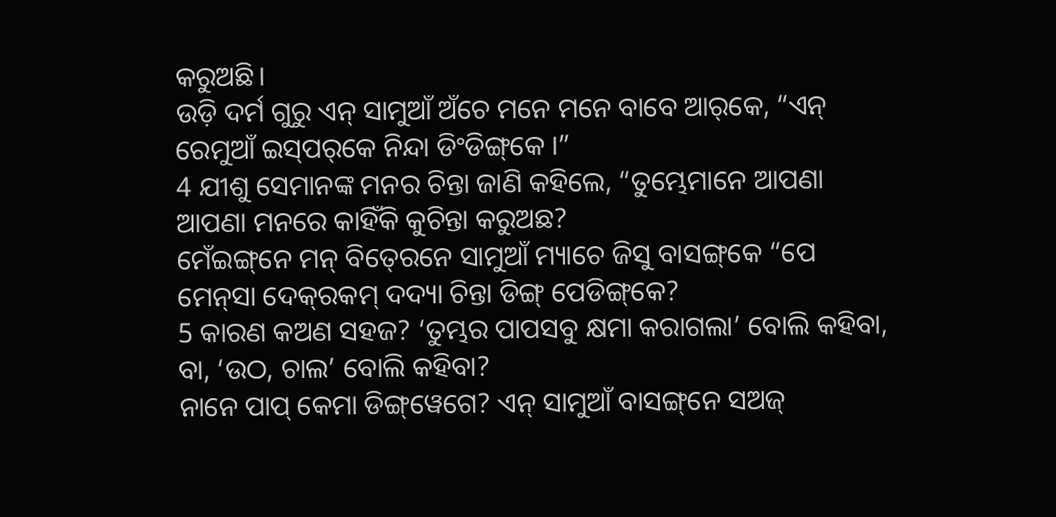କରୁଅଛି।
ଉଡ଼ି ଦର୍ମ ଗୁରୁ ଏନ୍‌ ସାମୁଆଁ ଅଁଚେ ମନେ ମନେ ବାବେ ଆର୍‌କେ, “ଏନ୍‌ ରେମୁଆଁ ଇସ୍‌ପର୍‌କେ ନିନ୍ଦା ଡିଂଡିଙ୍ଗ୍‌କେ ।”
4 ଯୀଶୁ ସେମାନଙ୍କ ମନର ଚିନ୍ତା ଜାଣି କହିଲେ, “ତୁମ୍ଭେମାନେ ଆପଣା ଆପଣା ମନରେ କାହିଁକି କୁଚିନ୍ତା କରୁଅଛ?
ମେଁଇଙ୍ଗ୍‌ନେ ମନ୍‌ ବିତ୍‍ରେନେ ସାମୁଆଁ ମ୍ୟାଚେ ଜିସୁ ବାସଙ୍ଗ୍‌କେ “ପେ ମେନ୍‌ସା ଦେକ୍‌ରକମ୍ ଦଦ୍ୟା ଚିନ୍ତା ଡିଙ୍ଗ୍ ପେଡିଙ୍ଗ୍‌କେ?
5 କାରଣ କଅଣ ସହଜ? ‘ତୁମ୍ଭର ପାପସବୁ କ୍ଷମା କରାଗଲା’ ବୋଲି କହିବା, ବା, ‘ଉଠ, ଚାଲ’ ବୋଲି କହିବା?
ନାନେ ପାପ୍ କେମା ଡିଙ୍ଗ୍‌ୱେଗେ? ଏନ୍‌ ସାମୁଆଁ ବାସଙ୍ଗ୍‌ନେ ସ‍ଅଜ୍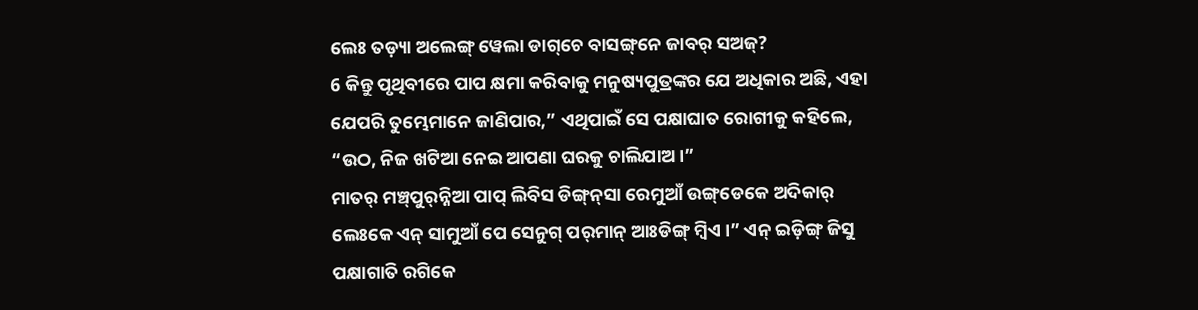ଲେଃ ତଡ଼୍ୟା ଅଲେଙ୍ଗ୍ ୱେଲା ଡାଗ୍‌ଚେ ବାସଙ୍ଗ୍‌ନେ ଜାବର୍ ସ‍ଅଜ୍?
6 କିନ୍ତୁ ପୃଥିବୀରେ ପାପ କ୍ଷମା କରିବାକୁ ମନୁଷ୍ୟପୁତ୍ରଙ୍କର ଯେ ଅଧିକାର ଅଛି, ଏହା ଯେପରି ତୁମ୍ଭେମାନେ ଜାଣିପାର,” ଏଥିପାଇଁ ସେ ପକ୍ଷାଘାତ ରୋଗୀକୁ କହିଲେ, “ଉଠ, ନିଜ ଖଟିଆ ନେଇ ଆପଣା ଘରକୁ ଚାଲିଯାଅ।”
ମାତର୍‌ ମଞ୍ଚ୍‌ପୁର୍‌ନ୍ନିଆ ପାପ୍ ଲିବିସ ଡିଙ୍ଗ୍‌ନ୍‌ସା ରେମୁଆଁ ଉଙ୍ଗ୍‌ଡେକେ ଅଦିକାର୍ ଲେଃକେ ଏନ୍‌ ସାମୁଆଁ ପେ ସେନୁଗ୍‌ ପର୍‌ମାନ୍‌ ଆଃଡିଙ୍ଗ୍ ମ୍ବିଏ ।” ଏନ୍‌ ଇଡ଼ିଙ୍ଗ୍ ଜିସୁ ପକ୍ଷାଗାତି ରଗିକେ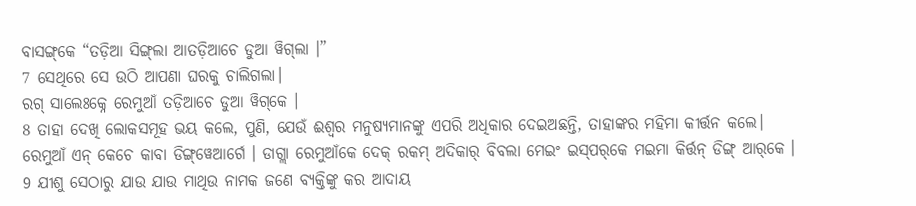ବାସଙ୍ଗ୍‌କେ “ତଡ଼ିଆ ସିଙ୍ଗ୍‌ଲା ଆତଡ଼ିଆଚେ ଡୁଆ ୱିଗ୍‌ଲା ।”
7 ସେଥିରେ ସେ ଉଠି ଆପଣା ଘରକୁ ଚାଲିଗଲା।
ରଗ୍ ସାଲେଃକ୍ନେ ରେମୁଆଁ ତଡ଼ିଆଚେ ଡୁଆ ୱିଗ୍‌କେ ।
8 ତାହା ଦେଖି ଲୋକସମୂହ ଭୟ କଲେ, ପୁଣି, ଯେଉଁ ଈଶ୍ବର ମନୁଷ୍ୟମାନଙ୍କୁ ଏପରି ଅଧିକାର ଦେଇଅଛନ୍ତି, ତାହାଙ୍କର ମହିମା କୀର୍ତ୍ତନ କଲେ।
ରେମୁଆଁ ଏନ୍‌ କେଚେ କାବା ଡିଙ୍ଗ୍‌ୱେଆର୍ଗେ । ଡାଗ୍ଲା ରେମୁଆଁକେ ଦେକ୍ ରକମ୍ ଅଦିକାର୍ ବିବଲା ମେଇଂ ଇସ୍‌ପର୍‌କେ ମ‍ଇମା କିର୍ତ୍ତନ୍ ଡିଙ୍ଗ୍ ଆର୍‌କେ ।
9 ଯୀଶୁ ସେଠାରୁ ଯାଉ ଯାଉ ମାଥିଉ ନାମକ ଜଣେ ବ୍ୟକ୍ତିଙ୍କୁ କର ଆଦାୟ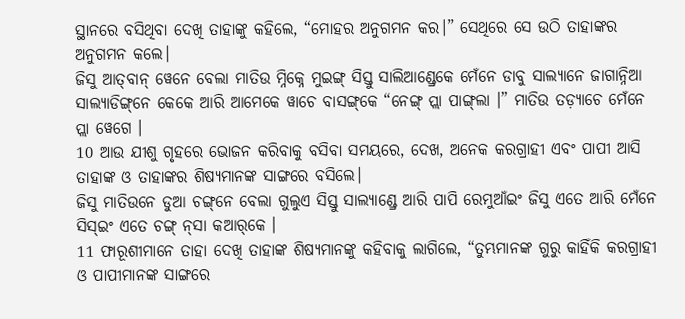ସ୍ଥାନରେ ବସିଥିବା ଦେଖି ତାହାଙ୍କୁ କହିଲେ, “ମୋହର ଅନୁଗମନ କର।” ସେଥିରେ ସେ ଉଠି ତାହାଙ୍କର ଅନୁଗମନ କଲେ।
ଜିସୁ ଆତ୍‌ବାନ୍ ୱେନେ ବେଲା ମାତିଉ ମ୍ନିକ୍ନେ ମୁଇଙ୍ଗ୍ ସିସ୍ତୁ ସାଲିଆଣ୍ଡ୍ରେକେ ମେଁନେ ଡାବୁ ସାଲ୍ୟାନେ ଜାଗାନ୍ନିଆ ସାଲ୍ୟାଡିଙ୍ଗ୍‌ନେ କେକେ ଆରି ଆମେକେ ୱାଚେ ବାସଙ୍ଗ୍‌କେ “ନେଙ୍ଗ୍ ପ୍ଲା ପାଙ୍ଗ୍‌ଲା ।” ମାତିଉ ତଡ଼୍ୟାଚେ ମେଁନେ ପ୍ଲା ୱେଗେ ।
10 ଆଉ ଯୀଶୁ ଗୃହରେ ଭୋଜନ କରିବାକୁ ବସିବା ସମୟରେ, ଦେଖ, ଅନେକ କରଗ୍ରାହୀ ଏବଂ ପାପୀ ଆସି ତାହାଙ୍କ ଓ ତାହାଙ୍କର ଶିଷ୍ୟମାନଙ୍କ ସାଙ୍ଗରେ ବସିଲେ।
ଜିସୁ ମାତିଉନେ ଡୁଆ ଚଙ୍ଗ୍‌ନେ ବେଲା ଗୁଲୁଏ ସିସ୍ତୁ ସାଲ୍ୟାଣ୍ଡ୍ରେ ଆରି ପାପି ରେମୁଆଁଇଂ ଜିସୁ ଏତେ ଆରି ମେଁନେ ସିସ୍‌ଇଂ ଏତେ ଚଙ୍ଗ୍ ନ୍‌ସା କଆର୍‌କେ ।
11 ଫାରୂଶୀମାନେ ତାହା ଦେଖି ତାହାଙ୍କ ଶିଷ୍ୟମାନଙ୍କୁ କହିବାକୁ ଲାଗିଲେ, “ତୁମ୍ଭମାନଙ୍କ ଗୁରୁ କାହିଁକି କରଗ୍ରାହୀ ଓ ପାପୀମାନଙ୍କ ସାଙ୍ଗରେ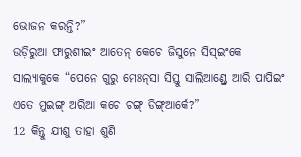ଭୋଜନ କରନ୍ତି?”
ଉଡ଼ିରୁଆ ଫାରୁଶୀଇଂ ଆତେନ୍‌ କେଚେ ଜିସୁନେ ସିସ୍ଇଂକେ ସାଲ୍ୟାକୁକେ “ପେନେ ଗୁରୁ ମେଃନ୍‌ସା ସିସ୍ତୁ ସାଲିଆଣ୍ଡ୍ରେ ଆରି ପାପିଇଂ ଏତେ ମୁଇଙ୍ଗ୍ ଅରିଆ କଚେ ଚଙ୍ଗ୍ ଡିଙ୍ଗ୍‌ଆର୍କେ?”
12 କିନ୍ତୁ ଯୀଶୁ ତାହା ଶୁଣି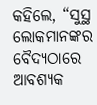କହିଲେ, “ସୁସ୍ଥ ଲୋକମାନଙ୍କର ବୈଦ୍ୟଠାରେ ଆବଶ୍ୟକ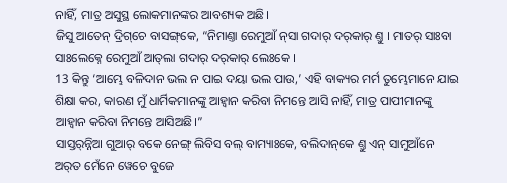ନାହିଁ, ମାତ୍ର ଅସୁସ୍ଥ ଲୋକମାନଙ୍କର ଆବଶ୍ୟକ ଅଛି।
ଜିସୁ ଆତେନ୍‌ ଦ୍ରିଗ୍‌ଚେ ବାସଙ୍ଗ୍‌କେ, “ନିମାଣ୍ତା ରେମୁଆଁ ନ୍‌ସା ଗଦାର୍ ଦର୍‌କାର୍ ଣ୍ତୁ । ମାତର୍‌‌ ସାଃବା ସାଃଲେକ୍ନେ ରେମୁଆଁ ଆତ୍‍ଲା ଗଦାର୍ ଦର୍‌କାର୍ ଲେଃକେ ।
13 କିନ୍ତୁ ‘ଆମ୍ଭେ ବଳିଦାନ ଭଲ ନ ପାଇ ଦୟା ଭଲ ପାଉ,’ ଏହି ବାକ୍ୟର ମର୍ମ ତୁମ୍ଭେମାନେ ଯାଇ ଶିକ୍ଷା କର, କାରଣ ମୁଁ ଧାର୍ମିକମାନଙ୍କୁ ଆହ୍ୱାନ କରିବା ନିମନ୍ତେ ଆସି ନାହିଁ, ମାତ୍ର ପାପୀମାନଙ୍କୁ ଆହ୍ୱାନ କରିବା ନିମନ୍ତେ ଆସିଅଛି।”
ସାସ୍ତର୍‌ନ୍ନିଆ ଗୁଆର୍ ବକେ ନେଙ୍ଗ୍ ଲିବିସ ବଲ୍ ବାମ୍ୟାଃକେ, ବଲିଦାନ୍‌କେ ଣ୍ତୁ ଏନ୍‌ ସାମୁଆଁନେ ଅର୍‌ତ ମେଁନେ ୱେଚେ ବୁଜେ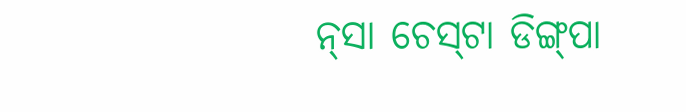ନ୍‌ସା ଚେସ୍‌ଟା ଡିଙ୍ଗ୍‌ପା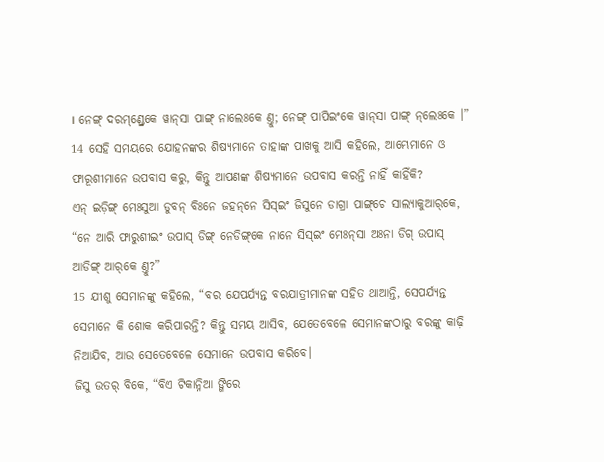। ନେଙ୍ଗ୍ ଦରମ୍‌ଣ୍ଡ୍ରେକେ ୱାନ୍‌ସା ପାଙ୍ଗ୍ ନାଲେଃକେ ଣ୍ତୁ; ନେଙ୍ଗ୍ ପାପିଇଂକେ ୱାନ୍‌ସା ପାଙ୍ଗ୍ ନ୍‌ଲେଃକେ ।”
14 ସେହି ସମୟରେ ଯୋହନଙ୍କର ଶିଷ୍ୟମାନେ ତାହାଙ୍କ ପାଖକୁ ଆସି କହିଲେ, ଆମ୍ଭେମାନେ ଓ ଫାରୂଶୀମାନେ ଉପବାସ କରୁ, କିନ୍ତୁ ଆପଣଙ୍କ ଶିଷ୍ୟମାନେ ଉପବାସ କରନ୍ତି ନାହିଁ କାହିଁକି?
ଏନ୍‌ ଇଡ଼ିଙ୍ଗ୍ ମେଃସୁଆ ଡୁବନ୍ ବିଃନେ ଜହନ୍‌ନେ ସିସ୍ଇଂ ଜିସୁନେ ଡାଗ୍ରା ପାଙ୍ଗ୍‌ଚେ ସାଲ୍ୟାକୁଆର୍‌କେ, “ନେ ଆରି ଫାରୁଶୀଇଂ ଉପାସ୍ ଡିଙ୍ଗ୍ ନେଡିଙ୍ଗ୍‌କେ ନାନେ ସିସ୍ଇଂ ମେଃନ୍‌ସା ଅଃନା ଡିଗ୍ ଉପାସ୍ ଆଡିଙ୍ଗ୍ ଆର୍‌କେ ଣ୍ତୁ?”
15 ଯୀଶୁ ସେମାନଙ୍କୁ କହିଲେ, “ବର ଯେପର୍ଯ୍ୟନ୍ତ ବରଯାତ୍ରୀମାନଙ୍କ ସହିତ ଥାଆନ୍ତି, ସେପର୍ଯ୍ୟନ୍ତ ସେମାନେ କି ଶୋକ କରିପାରନ୍ତି? କିନ୍ତୁ ସମୟ ଆସିବ, ଯେତେବେଳେ ସେମାନଙ୍କଠାରୁ ବରଙ୍କୁ କାଢ଼ି ନିଆଯିବ, ଆଉ ସେତେବେଳେ ସେମାନେ ଉପବାସ କରିବେ।
ଜିସୁ ଉତର୍ ବିକେ, “ବିଏ ଟିକାନ୍ନିଆ ଙ୍ଗିରେ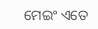ମେଇଂ ଏତେ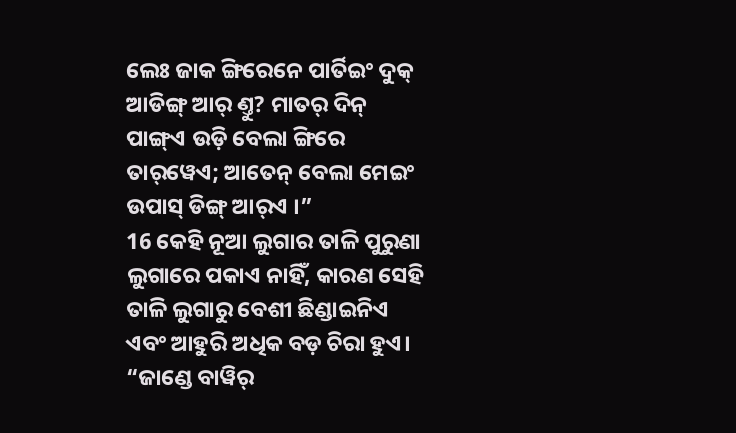ଲେଃ ଜାକ ଙ୍ଗିରେନେ ପାର୍ତିଇଂ ଦୁକ୍ ଆଡିଙ୍ଗ୍ ଆର୍‌ ଣ୍ତୁ? ମାତର୍‌ ଦିନ୍ ପାଙ୍ଗ୍‌ଏ ଉଡ଼ି ବେଲା ଙ୍ଗିରେ ତାର୍‌ୱେଏ; ଆତେନ୍‌ ବେଲା ମେଇଂ ଉପାସ୍ ଡିଙ୍ଗ୍ ଆର୍‌ଏ ।”
16 କେହି ନୂଆ ଲୁଗାର ତାଳି ପୁରୁଣା ଲୁଗାରେ ପକାଏ ନାହିଁ, କାରଣ ସେହି ତାଳି ଲୁଗାରୁ ବେଶୀ ଛିଣ୍ଡାଇନିଏ ଏବଂ ଆହୁରି ଅଧିକ ବଡ଼ ଚିରା ହୁଏ।
“ଜାଣ୍ଡେ ବାୱିର୍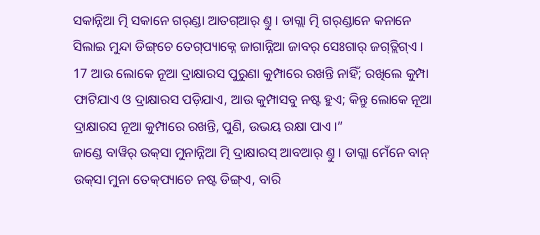ସକାନ୍ନିଆ ତ୍ମି ସକାନେ ଗର୍‌ଣ୍ଡା ଆତଗ୍‍ଆର୍‌ ଣ୍ତୁ । ଡାଗ୍ଲା ତ୍ମି ଗର୍‍ଣ୍ଡାନେ କନାନେ ସିଲାଇ ମୁନ୍ଦା ଡିଙ୍ଗ୍‌ଚେ ତେଗ୍‌ପ୍ୟାକ୍ନେ ଜାଗାନ୍ନିଆ ଜାବର୍ ସେଃଗାର୍‌ ଜଗ୍‌ତ୍ଲିଗ୍‌ଏ ।
17 ଆଉ ଲୋକେ ନୂଆ ଦ୍ରାକ୍ଷାରସ ପୁରୁଣା କୁମ୍ପାରେ ରଖନ୍ତି ନାହିଁ; ରଖିଲେ କୁମ୍ପା ଫାଟିଯାଏ ଓ ଦ୍ରାକ୍ଷାରସ ପଡ଼ିଯାଏ, ଆଉ କୁମ୍ପାସବୁ ନଷ୍ଟ ହୁଏ; କିନ୍ତୁ ଲୋକେ ନୂଆ ଦ୍ରାକ୍ଷାରସ ନୂଆ କୁମ୍ପାରେ ରଖନ୍ତି, ପୁଣି, ଉଭୟ ରକ୍ଷା ପାଏ।”
ଜାଣ୍ଡେ ବାୱିର୍ ଉକ୍‌ସା ମୁନାନ୍ନିଆ ତ୍ମି ଦ୍ରାକ୍ଷାରସ୍ ଆବଆର୍‌ ଣ୍ତୁ । ଡାଗ୍ଲା ମେଁନେ ବାନ୍ ଉକ୍‌ସା ମୁନା ତେକ୍‌ପ୍ୟାଚେ ନଷ୍ଟ ଡିଙ୍ଗ୍‌ଏ, ବାରି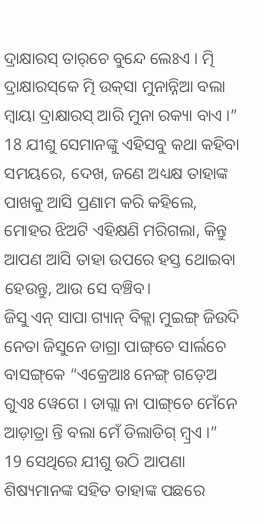ଦ୍ରାକ୍ଷାରସ୍ ତାର୍‌ଚେ ବୁନ୍ଦେ ଲେଃଏ । ତ୍ମି ଦ୍ରାକ୍ଷାରସ୍‌କେ ତ୍ମି ଉକ୍‌ସା ମୁନାନ୍ନିଆ ବଲା ମ୍ବାୟା ଦ୍ରାକ୍ଷାରସ୍ ଆରି ମୁନା ରକ୍ୟା ବାଏ ।”
18 ଯୀଶୁ ସେମାନଙ୍କୁ ଏହିସବୁ କଥା କହିବା ସମୟରେ, ଦେଖ, ଜଣେ ଅଧ୍ୟକ୍ଷ ତାହାଙ୍କ ପାଖକୁ ଆସି ପ୍ରଣାମ କରି କହିଲେ, ମୋହର ଝିଅଟି ଏହିକ୍ଷଣି ମରିଗଲା, କିନ୍ତୁ ଆପଣ ଆସି ତାହା ଉପରେ ହସ୍ତ ଥୋଇବା ହେଉନ୍ତୁ, ଆଉ ସେ ବଞ୍ଚିବ।
ଜିସୁ ଏନ୍‌ ସାପା ଗ୍ୟାନ୍ ବିକ୍ଲା ମୁଇଙ୍ଗ୍ ଜିଉଦି ନେତା ଜିସୁନେ ଡାଗ୍ରା ପାଙ୍ଗ୍‌ଚେ ସାର୍ଲଚେ ବାସଙ୍ଗ୍‌କେ “ଏକ୍ରେଆଃ ନେଙ୍ଗ୍ ଗଡ଼େଅ ଗୁଏଃ ୱେଗେ । ଡାଗ୍ଲା ନା ପାଙ୍ଗ୍‌ଚେ ମେଁନେ ଆଡ଼ାତ୍ରା ନ୍ତି ବଲା ମେଁ ଡିଲାଡିଗ୍ ମ୍ବ୍ରଏ ।”
19 ସେଥିରେ ଯୀଶୁ ଉଠି ଆପଣା ଶିଷ୍ୟମାନଙ୍କ ସହିତ ତାହାଙ୍କ ପଛରେ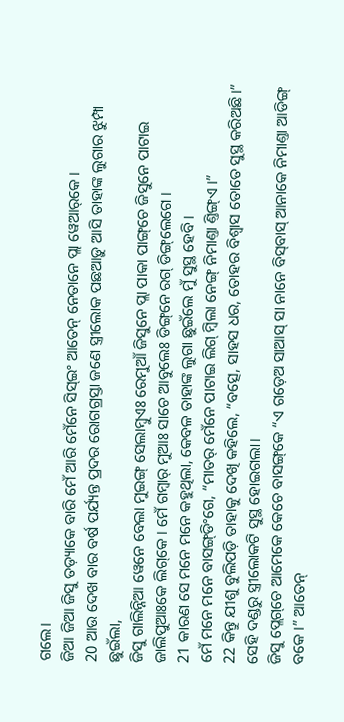ଗଲେ।
ଜିଆ ଜିଆ ଜିସୁ ତଡ଼୍ୟାକେ ବାରି ମେଁ ଆରି ମେଁନେ ସିସ୍ଇଂ ଆତେନ୍‌ ନେତାନେ ପ୍ଲା ୱେଆର୍‌କେ ।
20 ଆଉ ଦେଖ ବାର ବର୍ଷ ପର୍ଯ୍ୟନ୍ତ ପ୍ରଦର ରୋଗଗ୍ରସ୍ତା ଜଣେ ସ୍ତ୍ରୀଲୋକ ପଛଆଡ଼ୁ ଆସି ତାହାଙ୍କ ଲୁଗାର ଝୁମ୍ପା ଛୁଇଁଲା,
ଜିସୁ ଗାଲିନ୍ନିଆ ୱେନେ ବେଲା ମୁଇଙ୍ଗ୍ ସେଲାମ୍ବୁଏଃ ରେମୁଆଁ ଜିସୁନେ ପ୍ଲା ପାକା ପାଙ୍ଗ୍‌ଚେ ଜିସୁନେ ପାଟାଇ ଜାଲିପୁଆଃକେ ଲିଗ୍‌କେ । ମେଁ ଗମ୍ବାର୍ ମୁଆଃ ସାଚେ ଆବୁଲେଃ ଡିଙ୍ଗ୍‌ନେ ରଗ୍ ଡିଙ୍ଗ୍‌ଲେଗେ ।
21 କାରଣ ସେ ମନେ ମନେ କହୁଥିଲା, କେବଳ ତାହାଙ୍କ ଲୁଗା ଛୁଇଁଲେ ମୁଁ ସୁସ୍ଥ ହେବି।
ମେଁ ମନେ ମନେ ବାସଙ୍ଗ୍‌ଡିଂଗେ, “ମାତର୍‌ ମେଁନେ ପାଟାଇ ଲିଗ୍ ମ୍ବିଲା ନେଙ୍ଗ୍ ନିମାଣ୍ତା ଣ୍ତିଙ୍ଗ୍‌ଏ ।”
22 କିନ୍ତୁ ଯୀଶୁ ବୁଲିପଡ଼ି ତାହାକୁ ଦେଖି କହିଲେ, “ବତ୍ସେ, ସାହସ ଧର, ତୋହର ବିଶ୍ୱାସ ତୋତେ ସୁସ୍ଥ କରିଅଛି।” ସେହି ଦଣ୍ଡରୁ ସ୍ତ୍ରୀଲୋକଟି ସୁସ୍ଥ ହୋଇଗଲା।
ଜିସୁ ପ୍ଲେଗ୍‌ଚେ ଆମେକେ କେଚେ ବାସଙ୍ଗ୍‌କେ “ଏ ଗଡ଼େଅ ସାଆସ୍ ସା ନାନେ ବିସ୍‌ବାସ୍ ଆନାକେ ନିମାଣ୍ତା ଆଡିଙ୍ଗ୍ ବକେ ।” ଆତେନ୍‌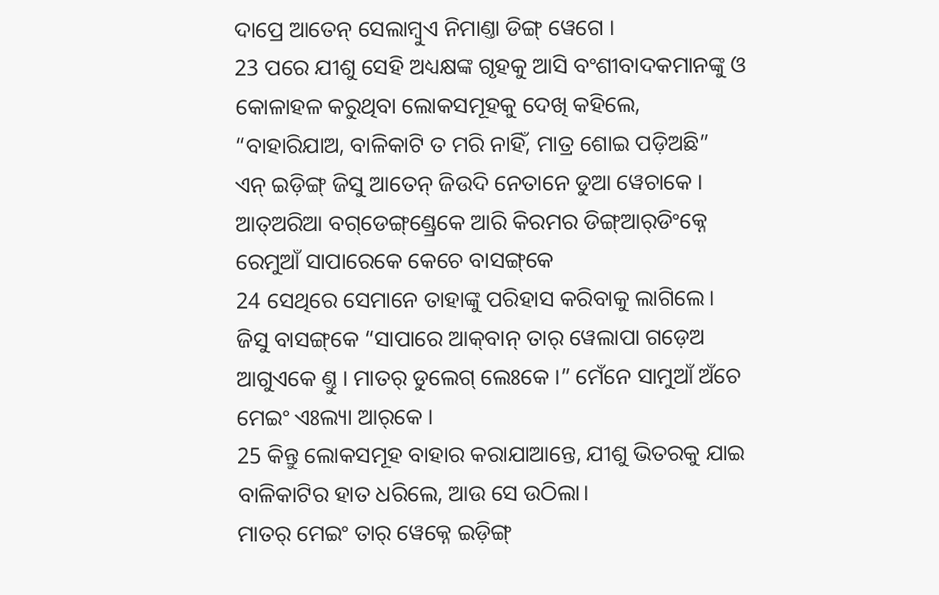ଦାପ୍ରେ ଆତେନ୍‌ ସେଲାମ୍ବୁଏ ନିମାଣ୍ତା ଡିଙ୍ଗ୍ ୱେଗେ ।
23 ପରେ ଯୀଶୁ ସେହି ଅଧ୍ୟକ୍ଷଙ୍କ ଗୃହକୁ ଆସି ବଂଶୀବାଦକମାନଙ୍କୁ ଓ କୋଳାହଳ କରୁଥିବା ଲୋକସମୂହକୁ ଦେଖି କହିଲେ, “ବାହାରିଯାଅ, ବାଳିକାଟି ତ ମରି ନାହିଁ, ମାତ୍ର ଶୋଇ ପଡ଼ିଅଛି”
ଏନ୍‌ ଇଡ଼ିଙ୍ଗ୍ ଜିସୁ ଆତେନ୍‌ ଜିଉଦି ନେତାନେ ଡୁଆ ୱେଚାକେ । ଆତ୍‌ଅରିଆ ବଗ୍‌ଡେଙ୍ଗ୍‌ଣ୍ଡ୍ରେକେ ଆରି କିରମର ଡିଙ୍ଗ୍‌ଆର୍‍ଡିଂକ୍ନେ ରେମୁଆଁ ସାପାରେକେ କେଚେ ବାସଙ୍ଗ୍‌କେ
24 ସେଥିରେ ସେମାନେ ତାହାଙ୍କୁ ପରିହାସ କରିବାକୁ ଲାଗିଲେ।
ଜିସୁ ବାସଙ୍ଗ୍‌କେ “ସାପାରେ ଆକ୍‌ବାନ୍ ତାର୍ ୱେଲାପା ଗଡ଼େଅ ଆଗୁଏକେ ଣ୍ତୁ । ମାତର୍‌‌ ଡୁଲେଗ୍‌ ଲେଃକେ ।” ମେଁନେ ସାମୁଆଁ ଅଁଚେ ମେଇଂ ଏଃଲ୍ୟା ଆର୍‌କେ ।
25 କିନ୍ତୁ ଲୋକସମୂହ ବାହାର କରାଯାଆନ୍ତେ, ଯୀଶୁ ଭିତରକୁ ଯାଇ ବାଳିକାଟିର ହାତ ଧରିଲେ, ଆଉ ସେ ଉଠିଲା।
ମାତର୍‌ ମେଇଂ ତାର୍ ୱେକ୍ନେ ଇଡ଼ିଙ୍ଗ୍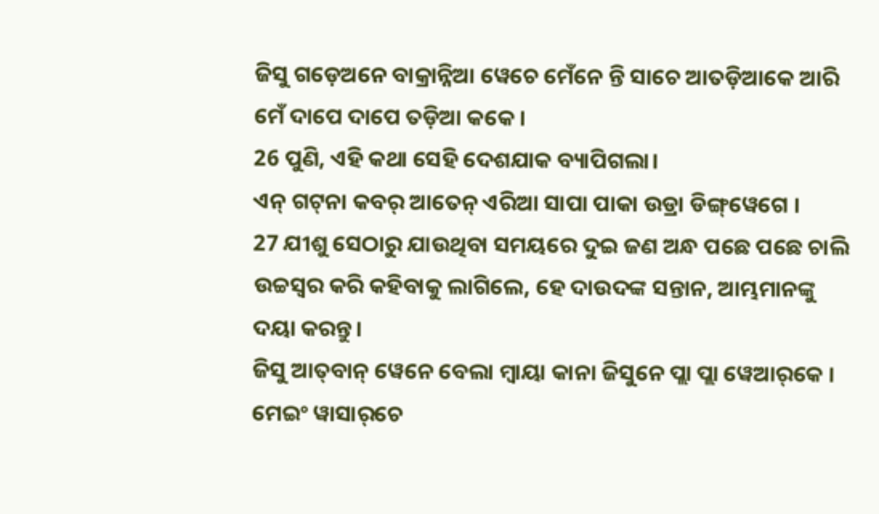ଜିସୁ ଗଡ଼େଅନେ ବାକ୍ରାନ୍ନିଆ ୱେଚେ ମେଁନେ ନ୍ତି ସାଚେ ଆତଡ଼ିଆକେ ଆରି ମେଁ ଦାପେ ଦାପେ ତଡ଼ିଆ କକେ ।
26 ପୁଣି, ଏହି କଥା ସେହି ଦେଶଯାକ ବ୍ୟାପିଗଲା।
ଏନ୍‌ ଗଟ୍‌ନା କବର୍ ଆତେନ୍‌ ଏରିଆ ସାପା ପାକା ଉଡ୍ରା ଡିଙ୍ଗ୍‌ୱେଗେ ।
27 ଯୀଶୁ ସେଠାରୁ ଯାଉଥିବା ସମୟରେ ଦୁଇ ଜଣ ଅନ୍ଧ ପଛେ ପଛେ ଚାଲି ଉଚ୍ଚସ୍ୱର କରି କହିବାକୁ ଲାଗିଲେ, ହେ ଦାଉଦଙ୍କ ସନ୍ତାନ, ଆମ୍ଭମାନଙ୍କୁ ଦୟା କରନ୍ତୁ।
ଜିସୁ ଆତ୍‌ବାନ୍ ୱେନେ ବେଲା ମ୍ବାୟା କାନା ଜିସୁନେ ପ୍ଲା ପ୍ଲା ୱେଆର୍‌କେ । ମେଇଂ ୱାସାର୍‌ଚେ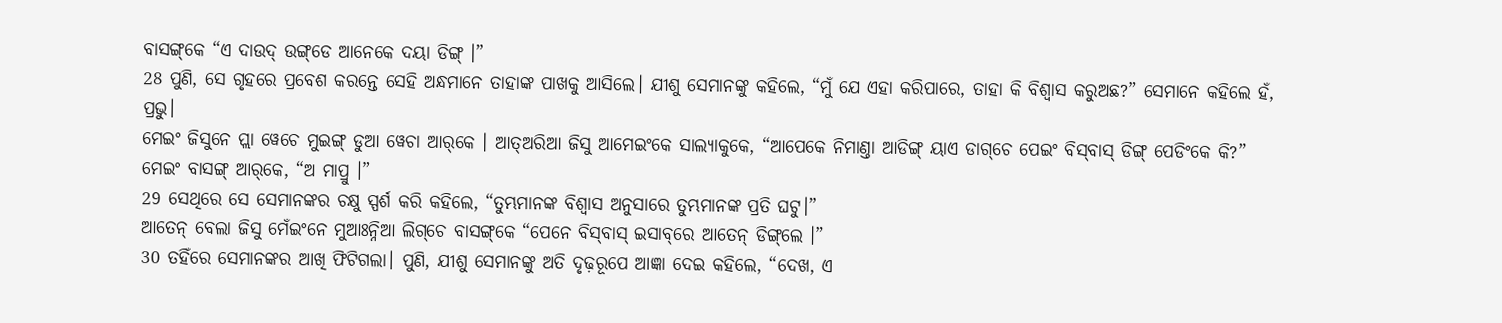ବାସଙ୍ଗ୍‌କେ “ଏ ଦାଉଦ୍ ଉଙ୍ଗ୍‌ଡେ ଆନେକେ ଦୟା ଡିଙ୍ଗ୍ ।”
28 ପୁଣି, ସେ ଗୃହରେ ପ୍ରବେଶ କରନ୍ତେ ସେହି ଅନ୍ଧମାନେ ତାହାଙ୍କ ପାଖକୁ ଆସିଲେ। ଯୀଶୁ ସେମାନଙ୍କୁ କହିଲେ, “ମୁଁ ଯେ ଏହା କରିପାରେ, ତାହା କି ବିଶ୍ୱାସ କରୁଅଛ?” ସେମାନେ କହିଲେ ହଁ, ପ୍ରଭୁ।
ମେଇଂ ଜିସୁନେ ପ୍ଲା ୱେଚେ ମୁଇଙ୍ଗ୍ ଡୁଆ ୱେଚା ଆର୍‌କେ । ଆତ୍‌ଅରିଆ ଜିସୁ ଆମେଇଂକେ ସାଲ୍ୟାକୁକେ, “ଆପେକେ ନିମାଣ୍ତା ଆଡିଙ୍ଗ୍ ୟାଏ ଡାଗ୍‌ଚେ ପେଇଂ ବିସ୍‌ବାସ୍ ଡିଙ୍ଗ୍ ପେଡିଂକେ କି?” ମେଇଂ ବାସଙ୍ଗ୍‌ ଆର୍‌କେ, “ଅ ମାପ୍ରୁ ।”
29 ସେଥିରେ ସେ ସେମାନଙ୍କର ଚକ୍ଷୁ ସ୍ପର୍ଶ କରି କହିଲେ, “ତୁମ୍ଭମାନଙ୍କ ବିଶ୍ୱାସ ଅନୁସାରେ ତୁମ୍ଭମାନଙ୍କ ପ୍ରତି ଘଟୁ।”
ଆତେନ୍‌ ବେଲା ଜିସୁ ମେଁଇଂନେ ମୁଆଃନ୍ନିଆ ଲିଗ୍‌ଚେ ବାସଙ୍ଗ୍‌କେ “ପେନେ ବିସ୍‌ବାସ୍ ଇସାବ୍‌ରେ ଆତେନ୍‌ ଡିଙ୍ଗ୍‌ଲେ ।”
30 ତହିଁରେ ସେମାନଙ୍କର ଆଖି ଫିଟିଗଲା। ପୁଣି, ଯୀଶୁ ସେମାନଙ୍କୁ ଅତି ଦୃଢ଼ରୂପେ ଆଜ୍ଞା ଦେଇ କହିଲେ, “ଦେଖ, ଏ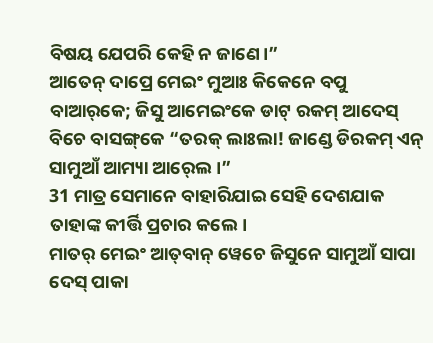ବିଷୟ ଯେପରି କେହି ନ ଜାଣେ।”
ଆତେନ୍‌ ଦାପ୍ରେ ମେଇଂ ମୁଆଃ କିକେନେ ବପୁ ବାଆର୍‌କେ; ଜିସୁ ଆମେଇଂକେ ଡାଟ୍ ରକମ୍ ଆଦେସ୍‌ ବିଚେ ବାସଙ୍ଗ୍‌କେ “ତରକ୍‌ ଲାଃଲା! ଜାଣ୍ଡେ ଡିରକମ୍ ଏନ୍‌ ସାମୁଆଁ ଆମ୍ୟା ଆର୍‍ଲେ ।”
31 ମାତ୍ର ସେମାନେ ବାହାରିଯାଇ ସେହି ଦେଶଯାକ ତାହାଙ୍କ କୀର୍ତ୍ତି ପ୍ରଚାର କଲେ।
ମାତର୍‌ ମେଇଂ ଆତ୍‌ବାନ୍ ୱେଚେ ଜିସୁନେ ସାମୁଆଁ ସାପା ଦେସ୍ ପାକା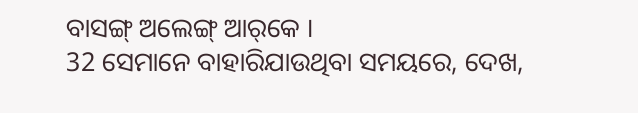ବାସଙ୍ଗ୍ ଅଲେଙ୍ଗ୍ ଆର୍‌କେ ।
32 ସେମାନେ ବାହାରିଯାଉଥିବା ସମୟରେ, ଦେଖ,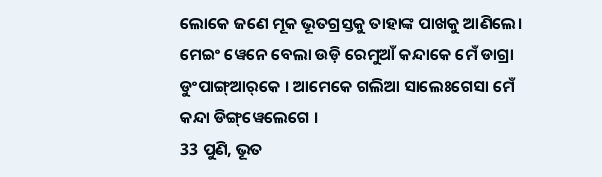ଲୋକେ ଜଣେ ମୂକ ଭୂତଗ୍ରସ୍ତକୁ ତାହାଙ୍କ ପାଖକୁ ଆଣିଲେ।
ମେଇଂ ୱେନେ ବେଲା ଉଡ଼ି ରେମୁଆଁ କନ୍ଦାକେ ମେଁ ଡାଗ୍ରା ଡୁଂପାଙ୍ଗ୍‌ଆର୍‌କେ । ଆମେକେ ଗଲିଆ ସାଲେଃଗେସା ମେଁ କନ୍ଦା ଡିଙ୍ଗ୍‌ୱେଲେଗେ ।
33 ପୁଣି, ଭୂତ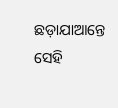ଛଡ଼ାଯାଆନ୍ତେ ସେହି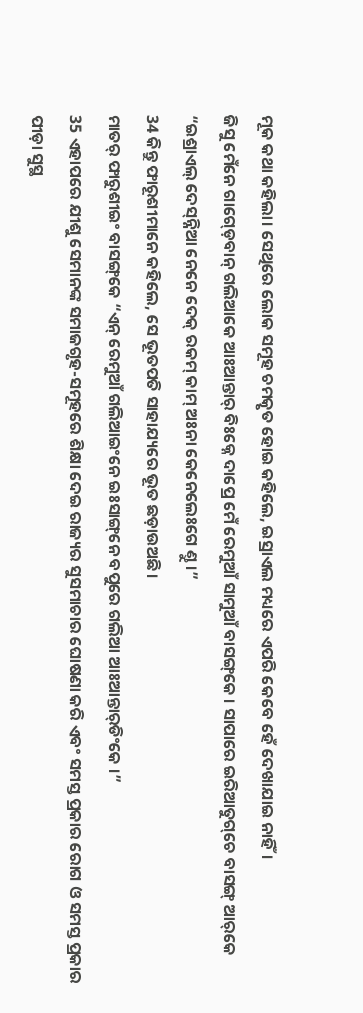ମୂକ କଥା କହିଲା। ସେଥିରେ ଲୋକ ସମୂହ ଚମତ୍କୃତ ହୋଇ କହିଲେ, ଇସ୍ରାଏଲ ମଧ୍ୟରେ ଏପରି କେବେ ହେଁ ଦେଖାଯାଇ ନାହିଁ।
ଜିସୁ ମେଁନେ ଗାଗ୍ଡ଼େବାନ୍‌ ଗଲିଆକେ ଆଃଆନ୍ତାର୍ ବିଃକ୍ନେ ଦାପ୍ରେ ମେଁ ରେମୁଆଁ ସାମୁଆଁ ବାସଙ୍ଗ୍‌କେ । ସାପାରେ ଇରିଆତୁଗ୍‌ଚେ ବାସଙ୍ଗ୍‌ ଆର୍‌କେ “ଇଶ୍ରାଏଲ୍ ଦେସ୍‌ନ୍ନିଆ ନେନେ ଦେକ୍ ରକମ୍ କାମ୍ ଅଃନା କେନେଲେଃଗେ ଣ୍ତୁ ।”
34 କିନ୍ତୁ ଫାରୂଶୀମାନେ କହିଲେ, ସେ ଭୂତପତି ସାହାଯ୍ୟରେ ଭୂତ ଛଡ଼ାଉଅଛି।
ମାତର୍‌ ଫାରୁଶୀଇଂ ବାସଙ୍ଗ୍‌କେ “ଏନ୍‌ ରେମୁଆଁ ଗଲିଆଇଂନେ ଇଃସାଙ୍ଗ୍‌ନେ ବପୁରେ ଗଲିଆ ଆଃଆନ୍ତାର୍‌ଡିଂକେ ।”
35 ଏହାପରେ ଯୀଶୁ ସେମାନଙ୍କ ସମାଜଗୃହ-ସମୂହରେ ଶିକ୍ଷା ଦେଇ ରାଜ୍ୟର ସୁସମାଚାର ଘୋଷଣା କରି ଏବଂ ସମସ୍ତ ପ୍ରକାର ରୋଗ ଓ ସମସ୍ତ ପ୍ରକାର ପୀଡ଼ା ସୁସ୍ଥ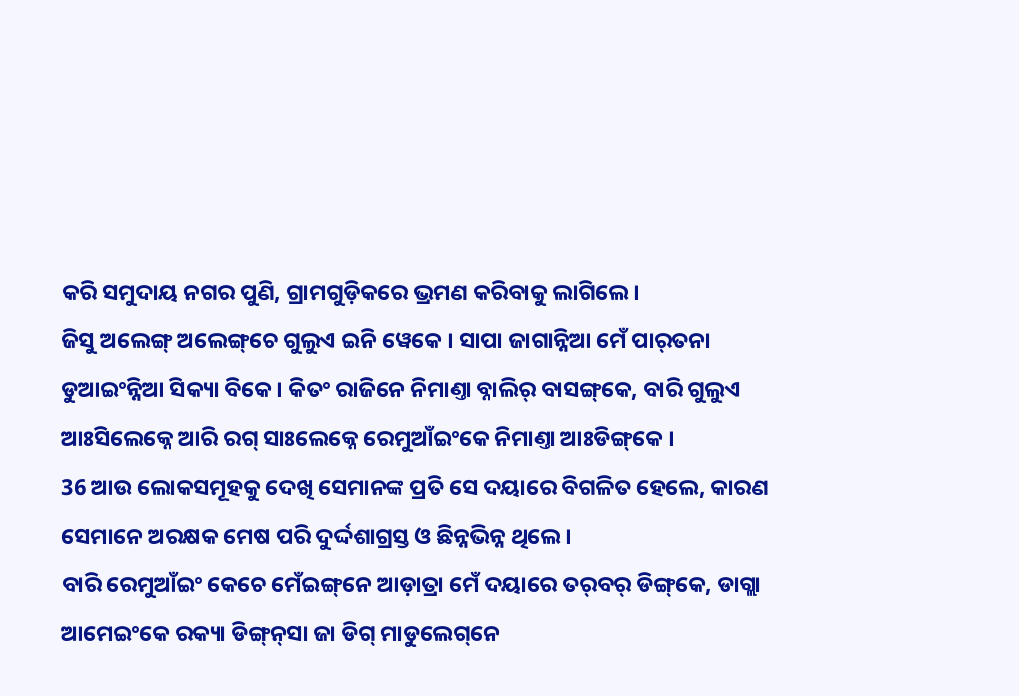କରି ସମୁଦାୟ ନଗର ପୁଣି, ଗ୍ରାମଗୁଡ଼ିକରେ ଭ୍ରମଣ କରିବାକୁ ଲାଗିଲେ।
ଜିସୁ ଅଲେଙ୍ଗ୍ ଅଲେଙ୍ଗ୍‌ଚେ ଗୁଲୁଏ ଇନି ୱେକେ । ସାପା ଜାଗାନ୍ନିଆ ମେଁ ପାର୍‍ତନା ଡୁଆଇଂନ୍ନିଆ ସିକ୍ୟା ବିକେ । କିତଂ ରାଜିନେ ନିମାଣ୍ତା ବ୍ନାଲିର୍ ବାସଙ୍ଗ୍‌କେ, ବାରି ଗୁଲୁଏ ଆଃସିଲେକ୍ନେ ଆରି ରଗ୍ ସାଃଲେକ୍ନେ ରେମୁଆଁଇଂକେ ନିମାଣ୍ତା ଆଃଡିଙ୍ଗ୍‌କେ ।
36 ଆଉ ଲୋକସମୂହକୁ ଦେଖି ସେମାନଙ୍କ ପ୍ରତି ସେ ଦୟାରେ ବିଗଳିତ ହେଲେ, କାରଣ ସେମାନେ ଅରକ୍ଷକ ମେଷ ପରି ଦୁର୍ଦ୍ଦଶାଗ୍ରସ୍ତ ଓ ଛିନ୍ନଭିନ୍ନ ଥିଲେ।
ବାରି ରେମୁଆଁଇଂ କେଚେ ମେଁଇଙ୍ଗ୍‌ନେ ଆଡ଼ାତ୍ରା ମେଁ ଦୟାରେ ତର୍‌ବର୍‌ ଡିଙ୍ଗ୍‌କେ, ଡାଗ୍ଲା ଆମେଇଂକେ ରକ୍ୟା ଡିଙ୍ଗ୍‌ନ୍‌ସା ଜା ଡିଗ୍ ମାଡୁଲେଗ୍‌ନେ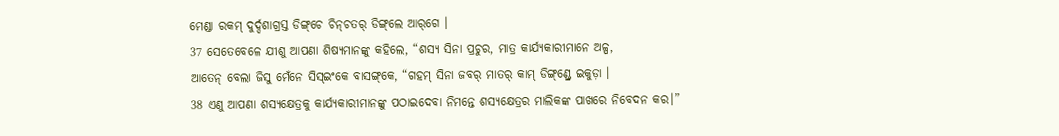ମେଣ୍ଡା ରକମ୍ ଦୁର୍ଦ୍ଦଶାଗ୍ରସ୍ତ ଡିଙ୍ଗ୍‌ଚେ ଚିନ୍‌ଚତର୍‌ ଡିଙ୍ଗ୍‌ଲେ ଆର୍‌ଗେ ।
37 ସେତେବେଳେ ଯୀଶୁ ଆପଣା ଶିଷ୍ୟମାନଙ୍କୁ କହିଲେ, “ଶସ୍ୟ ସିନା ପ୍ରଚୁର, ମାତ୍ର କାର୍ଯ୍ୟକାରୀମାନେ ଅଳ୍ପ,
ଆତେନ୍‌ ବେଲା ଜିସୁ ମେଁନେ ସିସ୍ଇଂକେ ବାସଙ୍ଗ୍‌କେ, “ଗହମ୍ ସିନା ଜବର୍ ମାତର୍‌‌ କାମ୍ ଡିଙ୍ଗ୍‌ଣ୍ଡ୍ରେ ଇକୁଡ଼ା ।
38 ଏଣୁ ଆପଣା ଶସ୍ୟକ୍ଷେତ୍ରକୁ କାର୍ଯ୍ୟକାରୀମାନଙ୍କୁ ପଠାଇଦେବା ନିମନ୍ତେ ଶସ୍ୟକ୍ଷେତ୍ରର ମାଲିକଙ୍କ ପାଖରେ ନିବେଦନ କର।”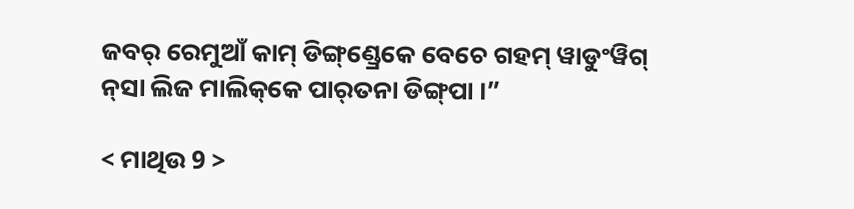ଜବର୍ ରେମୁଆଁ କାମ୍ ଡିଙ୍ଗ୍‌ଣ୍ଡ୍ରେକେ ବେଚେ ଗହମ୍ ୱାଡୁଂୱିଗ୍ ନ୍‌ସା ଲିଜ ମାଲିକ୍‌କେ ପାର୍‍ତନା ଡିଙ୍ଗ୍‌ପା ।”

< ମାଥିଉ 9 >